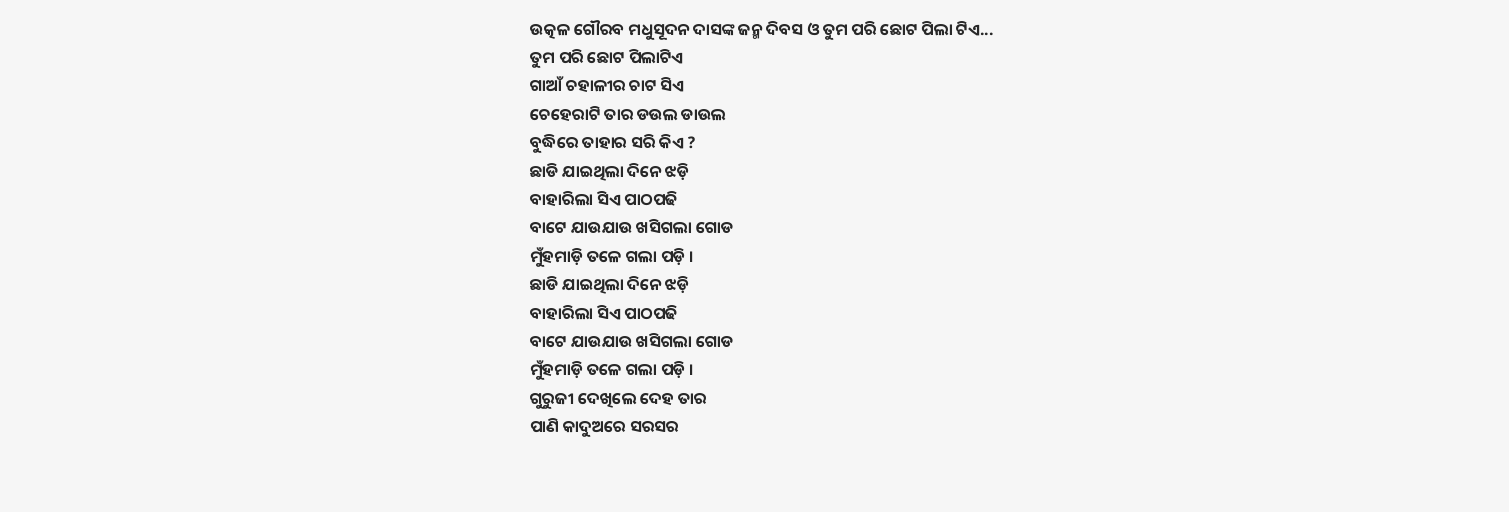ଉତ୍କଳ ଗୌରବ ମଧୁସୂଦନ ଦାସଙ୍କ ଜନ୍ମ ଦିବସ ଓ ତୁମ ପରି ଛୋଟ ପିଲା ଟିଏ...
ତୁମ ପରି ଛୋଟ ପିଲାଟିଏ
ଗାଆଁ ଚହାଳୀର ଚାଟ ସିଏ
ଚେହେରାଟି ତାର ଡଉଲ ଡାଉଲ
ବୁଦ୍ଧିରେ ତାହାର ସରି କିଏ ?
ଛାଡି ଯାଇଥିଲା ଦିନେ ଝଡ଼ି
ବାହାରିଲା ସିଏ ପାଠପଢି
ବାଟେ ଯାଉଯାଉ ଖସିଗଲା ଗୋଡ
ମୁଁହମାଡ଼ି ତଳେ ଗଲା ପଡ଼ି ।
ଛାଡି ଯାଇଥିଲା ଦିନେ ଝଡ଼ି
ବାହାରିଲା ସିଏ ପାଠପଢି
ବାଟେ ଯାଉଯାଉ ଖସିଗଲା ଗୋଡ
ମୁଁହମାଡ଼ି ତଳେ ଗଲା ପଡ଼ି ।
ଗୁରୁଜୀ ଦେଖିଲେ ଦେହ ତାର
ପାଣି କାଦୁଅରେ ସରସର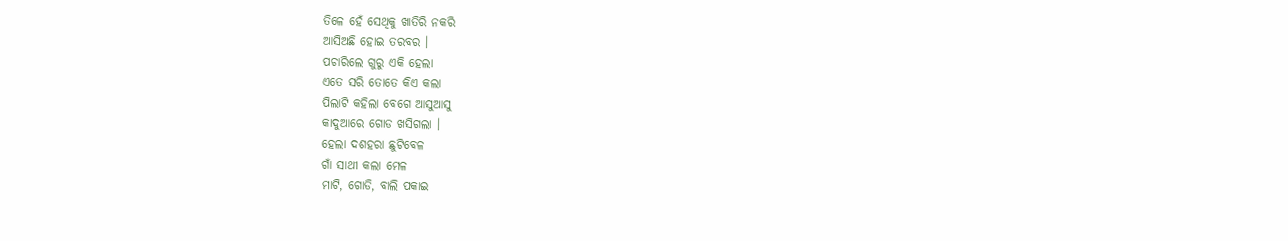ତିଳେ ହେଁ ସେଥିକୁ ଖାତିରି ନକରି
ଆସିଅଛି ହୋଇ ତରବର ।
ପଚାରିଲେ ଗୁରୁ ଏକି ହେଲା
ଏତେ ସରି ତୋତେ କିଏ କଲା
ପିଲାଟି କହିଲା ବେଗେ ଆସୁଆସୁ
କାଦୁଆରେ ଗୋଡ ଖସିଗଲା ।
ହେଲା ଦଶହରା ଛୁଟିବେଳ
ଗାଁ ସାଥୀ କଲା ମେଳ
ମାଟି, ଗୋଡି, ବାଲି ପକାଇ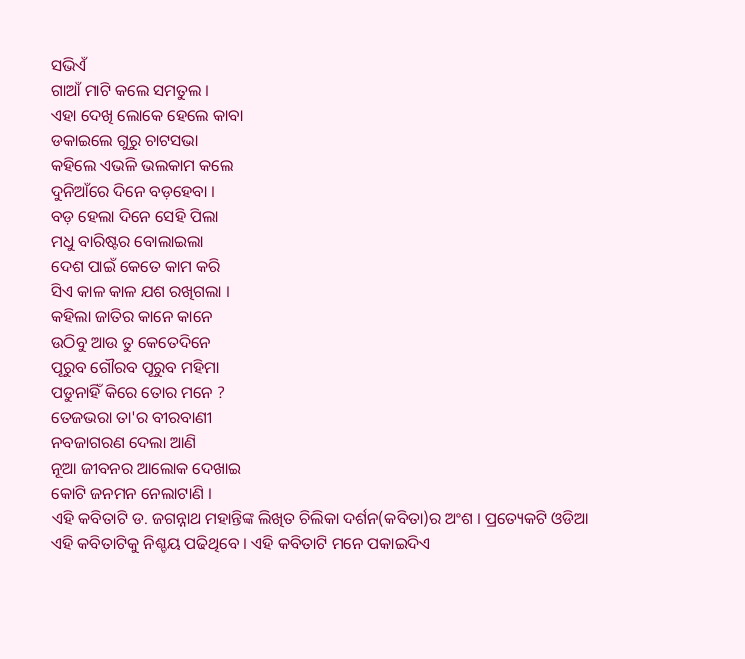ସଭିଏଁ
ଗାଆଁ ମାଟି କଲେ ସମତୁଲ ।
ଏହା ଦେଖି ଲୋକେ ହେଲେ କାବା
ଡକାଇଲେ ଗୁରୁ ଚାଟସଭା
କହିଲେ ଏଭଳି ଭଲକାମ କଲେ
ଦୁନିଆଁରେ ଦିନେ ବଡ଼ହେବା ।
ବଡ଼ ହେଲା ଦିନେ ସେହି ପିଲା
ମଧୁ ବାରିଷ୍ଟର ବୋଲାଇଲା
ଦେଶ ପାଇଁ କେତେ କାମ କରି
ସିଏ କାଳ କାଳ ଯଶ ରଖିଗଲା ।
କହିଲା ଜାତିର କାନେ କାନେ
ଉଠିବୁ ଆଉ ତୁ କେତେଦିନେ
ପୂରୁବ ଗୌରବ ପୂରୁବ ମହିମା
ପଡୁନାହିଁ କିରେ ତୋର ମନେ ?
ତେଜଭରା ତା'ର ବୀରବାଣୀ
ନବଜାଗରଣ ଦେଲା ଆଣି
ନୂଆ ଜୀବନର ଆଲୋକ ଦେଖାଇ
କୋଟି ଜନମନ ନେଲାଟାଣି ।
ଏହି କବିତାଟି ଡ. ଜଗନ୍ନାଥ ମହାନ୍ତିଙ୍କ ଲିଖିତ ଚିଲିକା ଦର୍ଶନ(କବିତା)ର ଅଂଶ । ପ୍ରତ୍ୟେକଟି ଓଡିଆ ଏହି କବିତାଟିକୁ ନିଶ୍ଚୟ ପଢିଥିବେ । ଏହି କବିତାଟି ମନେ ପକାଇଦିଏ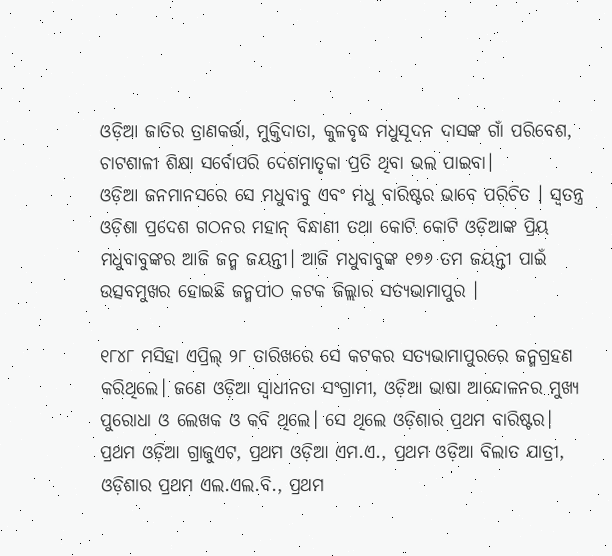ଓଡ଼ିଆ ଜାତିର ତ୍ରାଣକର୍ତ୍ତା, ମୁକ୍ତିଦାତା, କୁଳବୃଦ୍ଧ ମଧୁସୂଦନ ଦାସଙ୍କ ଗାଁ ପରିବେଶ, ଚାଟଶାଳୀ ଶିକ୍ଷା ସର୍ବୋପରି ଦେଶମାତୃକା ପ୍ରତି ଥିବା ଭଲ ପାଇବା।
ଓଡ଼ିଆ ଜନମାନସରେ ସେ ମଧୁବାବୁ ଏବଂ ମଧୁ ବାରିଷ୍ଟର ଭାବେ ପରିଚିତ । ସ୍ବତନ୍ତ୍ର ଓଡ଼ିଶା ପ୍ରଦେଶ ଗଠନର ମହାନ୍ ବିନ୍ଧାଣୀ ତଥା କୋଟି କୋଟି ଓଡ଼ିଆଙ୍କ ପ୍ରିୟ ମଧୁବାବୁଙ୍କର ଆଜି ଜନ୍ମ ଜୟନ୍ତୀ। ଆଜି ମଧୁବାବୁଙ୍କ ୧୭୬ ତମ ଜୟନ୍ତୀ ପାଇଁ ଉତ୍ସବମୁଖର ହୋଇଛି ଜନ୍ମପୀଠ କଟକ ଜିଲ୍ଲାର ସତ୍ୟଭାମାପୁର ।

୧୮୪୮ ମସିହା ଏପ୍ରିଲ୍ ୨୮ ତାରିଖରେ ସେ କଟକର ସତ୍ୟଭାମାପୁରରେ ଜନ୍ମଗ୍ରହଣ କରିଥିଲେ। ଜଣେ ଓଡ଼ିଆ ସ୍ୱାଧୀନତା ସଂଗ୍ରାମୀ, ଓଡ଼ିଆ ଭାଷା ଆନ୍ଦୋଳନର ମୁଖ୍ୟ ପୁରୋଧା ଓ ଲେଖକ ଓ କବି ଥିଲେ। ସେ ଥିଲେ ଓଡ଼ିଶାର ପ୍ରଥମ ବାରିଷ୍ଟର। ପ୍ରଥମ ଓଡ଼ିଆ ଗ୍ରାଜୁଏଟ, ପ୍ରଥମ ଓଡ଼ିଆ ଏମ.ଏ., ପ୍ରଥମ ଓଡ଼ିଆ ବିଲାତ ଯାତ୍ରୀ, ଓଡ଼ିଶାର ପ୍ରଥମ ଏଲ.ଏଲ.ବି., ପ୍ରଥମ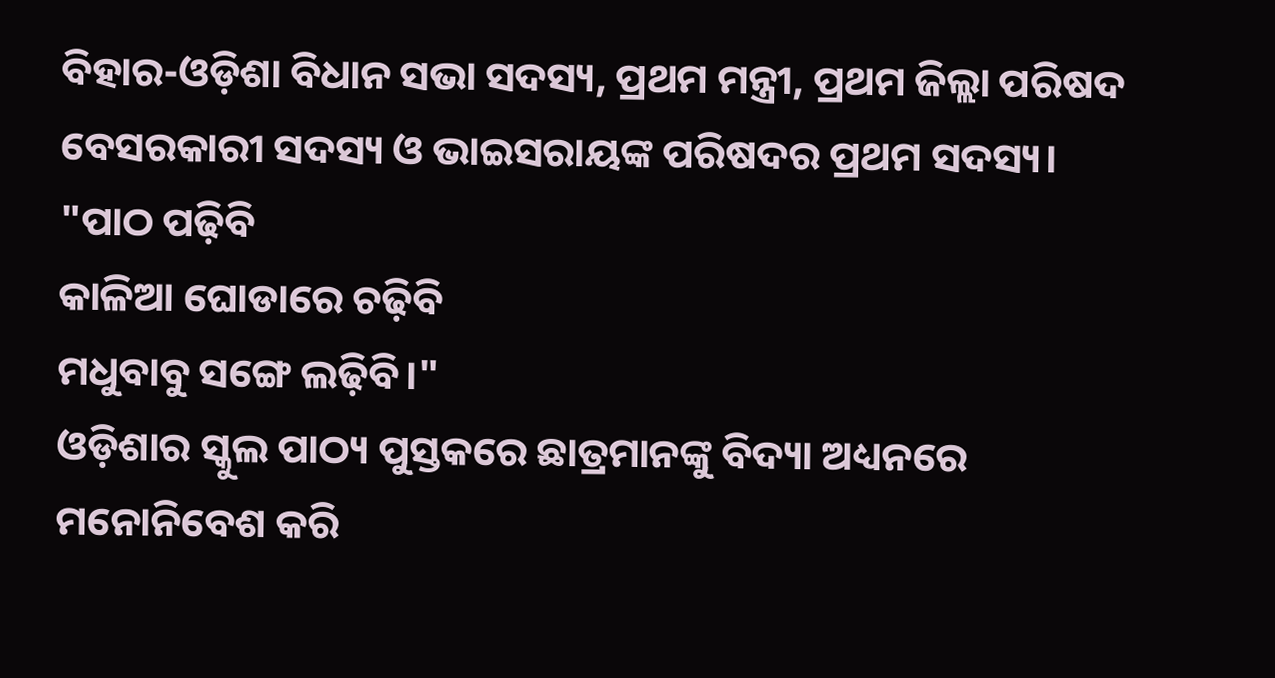ବିହାର-ଓଡ଼ିଶା ବିଧାନ ସଭା ସଦସ୍ୟ, ପ୍ରଥମ ମନ୍ତ୍ରୀ, ପ୍ରଥମ ଜିଲ୍ଲା ପରିଷଦ ବେସରକାରୀ ସଦସ୍ୟ ଓ ଭାଇସରାୟଙ୍କ ପରିଷଦର ପ୍ରଥମ ସଦସ୍ୟ।
"ପାଠ ପଢ଼ିବି
କାଳିଆ ଘୋଡାରେ ଚଢ଼ିବି
ମଧୁବାବୁ ସଙ୍ଗେ ଲଢ଼ିବି।"
ଓଡ଼ିଶାର ସ୍କୁଲ ପାଠ୍ୟ ପୁସ୍ତକରେ ଛାତ୍ରମାନଙ୍କୁ ବିଦ୍ୟା ଅଧ୍ୟନରେ ମନୋନିବେଶ କରି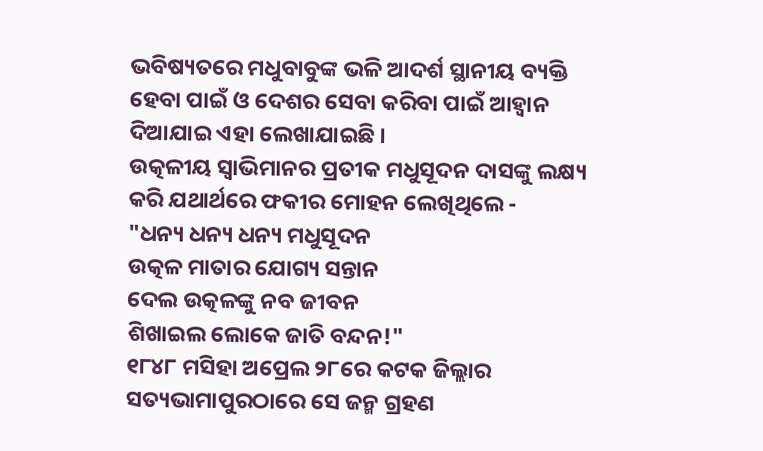ଭବିଷ୍ୟତରେ ମଧୁବାବୁଙ୍କ ଭଳି ଆଦର୍ଶ ସ୍ଥାନୀୟ ବ୍ୟକ୍ତି ହେବା ପାଇଁ ଓ ଦେଶର ସେବା କରିବା ପାଇଁ ଆହ୍ବାନ ଦିଆଯାଇ ଏହା ଲେଖାଯାଇଛି ।
ଉତ୍କଳୀୟ ସ୍ୱାଭିମାନର ପ୍ରତୀକ ମଧୁସୂଦନ ଦାସଙ୍କୁ ଲକ୍ଷ୍ୟ କରି ଯଥାର୍ଥରେ ଫକୀର ମୋହନ ଲେଖିଥିଲେ -
"ଧନ୍ୟ ଧନ୍ୟ ଧନ୍ୟ ମଧୁସୂଦନ
ଉତ୍କଳ ମାତାର ଯୋଗ୍ୟ ସନ୍ତାନ
ଦେଲ ଉତ୍କଳଙ୍କୁ ନବ ଜୀବନ
ଶିଖାଇଲ ଲୋକେ ଜାତି ବନ୍ଦନ!"
୧୮୪୮ ମସିହା ଅପ୍ରେଲ ୨୮ରେ କଟକ ଜିଲ୍ଲାର ସତ୍ୟଭାମାପୁରଠାରେ ସେ ଜନ୍ମ ଗ୍ରହଣ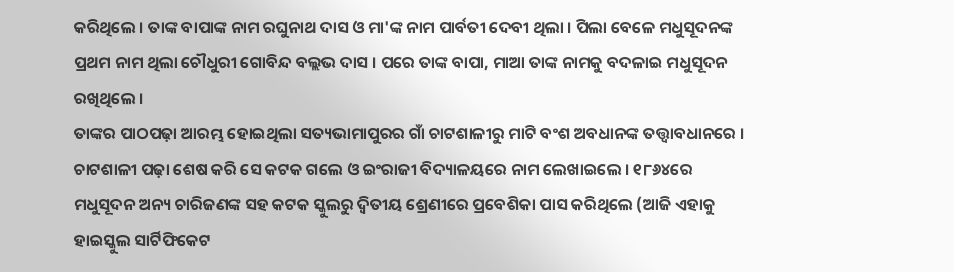କରିଥିଲେ । ତାଙ୍କ ବାପାଙ୍କ ନାମ ରଘୁନାଥ ଦାସ ଓ ମା'ଙ୍କ ନାମ ପାର୍ବତୀ ଦେବୀ ଥିଲା । ପିଲା ବେଳେ ମଧୁସୂଦନଙ୍କ ପ୍ରଥମ ନାମ ଥିଲା ଚୌଧୁରୀ ଗୋବିନ୍ଦ ବଲ୍ଲଭ ଦାସ । ପରେ ତାଙ୍କ ବାପା, ମାଆ ତାଙ୍କ ନାମକୁ ବଦଳାଇ ମଧୁସୂଦନ ରଖିଥିଲେ ।
ତାଙ୍କର ପାଠପଢ଼ା ଆରମ୍ଭ ହୋଇଥିଲା ସତ୍ୟଭାମାପୁରର ଗାଁ ଚାଟଶାଳୀରୁ ମାଟି ବଂଶ ଅବଧାନଙ୍କ ତତ୍ତ୍ୱାବଧାନରେ । ଚାଟଶାଳୀ ପଢ଼ା ଶେଷ କରି ସେ କଟକ ଗଲେ ଓ ଇଂରାଜୀ ବିଦ୍ୟାଳୟରେ ନାମ ଲେଖାଇଲେ । ୧୮୬୪ରେ ମଧୁସୂଦନ ଅନ୍ୟ ଚାରିଜଣଙ୍କ ସହ କଟକ ସ୍କୁଲରୁ ଦ୍ୱିତୀୟ ଶ୍ରେଣୀରେ ପ୍ରବେଶିକା ପାସ କରିଥିଲେ (ଆଜି ଏହାକୁ ହାଇସ୍କୁଲ ସାର୍ଟିଫିକେଟ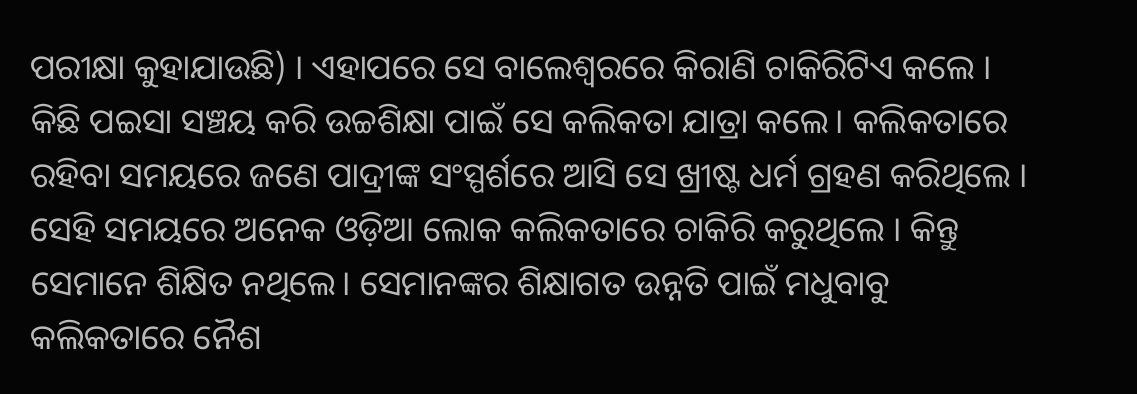ପରୀକ୍ଷା କୁହାଯାଉଛି) । ଏହାପରେ ସେ ବାଲେଶ୍ୱରରେ କିରାଣି ଚାକିରିଟିଏ କଲେ । କିଛି ପଇସା ସଞ୍ଚୟ କରି ଉଚ୍ଚଶିକ୍ଷା ପାଇଁ ସେ କଲିକତା ଯାତ୍ରା କଲେ। କଲିକତାରେ ରହିବା ସମୟରେ ଜଣେ ପାଦ୍ରୀଙ୍କ ସଂସ୍ପର୍ଶରେ ଆସି ସେ ଖ୍ରୀଷ୍ଟ ଧର୍ମ ଗ୍ରହଣ କରିଥିଲେ ।
ସେହି ସମୟରେ ଅନେକ ଓଡ଼ିଆ ଲୋକ କଲିକତାରେ ଚାକିରି କରୁଥିଲେ । କିନ୍ତୁ ସେମାନେ ଶିକ୍ଷିତ ନଥିଲେ। ସେମାନଙ୍କର ଶିକ୍ଷାଗତ ଉନ୍ନତି ପାଇଁ ମଧୁବାବୁ କଲିକତାରେ ନୈଶ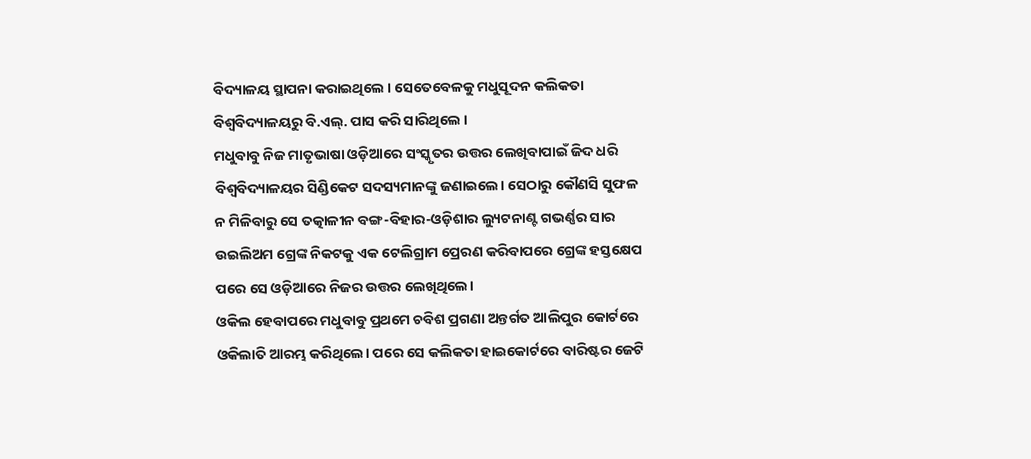ବିଦ୍ୟାଳୟ ସ୍ଥାପନା କରାଇଥିଲେ । ସେତେବେଳକୁ ମଧୁସୂଦନ କଲିକତା ବିଶ୍ୱବିଦ୍ୟାଳୟରୁ ବି.ଏଲ୍. ପାସ କରି ସାରିଥିଲେ ।
ମଧୁବାବୁ ନିଜ ମାତୃଭାଷା ଓଡ଼ିଆରେ ସଂସ୍କୃତର ଉତ୍ତର ଲେଖିବାପାଇଁ ଜିଦ ଧରି ବିଶ୍ୱବିଦ୍ୟାଳୟର ସିଣ୍ଡିକେଟ ସଦସ୍ୟମାନଙ୍କୁ ଜଣାଇଲେ। ସେଠାରୁ କୌଣସି ସୁଫଳ ନ ମିଳିବାରୁ ସେ ତତ୍କାଳୀନ ବଙ୍ଗ-ବିହାର-ଓଡ଼ିଶାର ଲ୍ୟୁଟନାଣ୍ଟ ଗଭର୍ଣ୍ଣର ସାର ଉଇଲିଅମ ଗ୍ରେଙ୍କ ନିକଟକୁ ଏକ ଟେଲିଗ୍ରାମ ପ୍ରେରଣ କରିବାପରେ ଗ୍ରେଙ୍କ ହସ୍ତକ୍ଷେପ ପରେ ସେ ଓଡ଼ିଆରେ ନିଜର ଉତ୍ତର ଲେଖିଥିଲେ।
ଓକିଲ ହେବାପରେ ମଧୁବାବୁ ପ୍ରଥମେ ଚବିଶ ପ୍ରଗଣା ଅନ୍ତର୍ଗତ ଆଲିପୁର କୋର୍ଟରେ ଓକିଲାତି ଆରମ୍ଭ କରିଥିଲେ। ପରେ ସେ କଲିକତା ହାଇକୋର୍ଟରେ ବାରିଷ୍ଟର ଜେଟି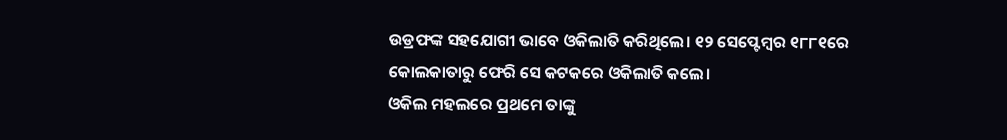ଉଡ୍ରଫଙ୍କ ସହଯୋଗୀ ଭାବେ ଓକିଲାତି କରିଥିଲେ। ୧୨ ସେପ୍ଟେମ୍ବର ୧୮୮୧ରେ କୋଲକାତାରୁ ଫେରି ସେ କଟକରେ ଓକିଲାତି କଲେ।
ଓକିଲ ମହଲରେ ପ୍ରଥମେ ତାଙ୍କୁ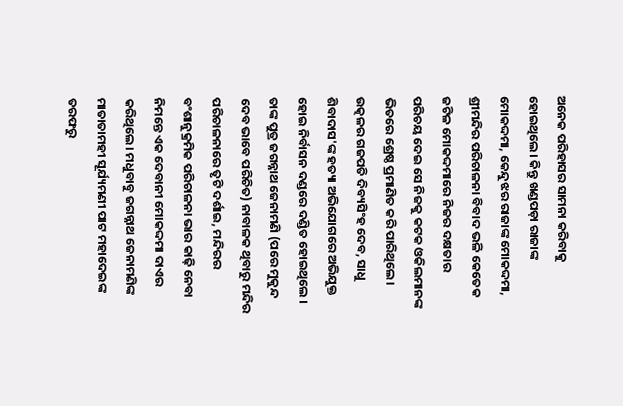ଅନେକ ପରିହାସର ସାମନା କରିବାକୁ ହୋଇଥିଲେ। କିନ୍ତୁ ଖଣ୍ଡପଡ଼ା ରାଜାଙ୍କ ମୋକଦ୍ଦମା, କେନ୍ଦୁଝର ରାଜାଙ୍କ ମୋକଦ୍ଦମା, ଶ୍ରୀମନ୍ଦିର ପରିଚାଳନା ବିବାଦ ଭଳି କେତେକ ଜଟିଳ ମୋକଦ୍ଦମାରେ ନିଜର ଦକ୍ଷତାର ପରିଚୟ ଦେଇ ସେ ନିଜକୁ କଟକ ଓକିଲମାନଙ୍କ ଭିତରେ ଶ୍ରେଷ୍ଠ ପ୍ରମାଣିତ କରି ପାରିଥିଲେ। ଉତ୍କଳର ଗଜପତି ଦିବ୍ୟସିଂହ ଦେବ, ସାଧୁ ଶିବାଦାସ'ଙ୍କ ହତ୍ୟା ଅଭିଯୋଗରେ ଅଭିଯୁକ୍ତ ହୋଇ ନିର୍ବାସନ ଦଣ୍ଡରେ ଦଣ୍ଡିତ ହୋଇଥିଲେ । ତାଙ୍କ ପୁତ୍ର ଜଗନ୍ନାଥ ଜେନାମଣି (ପରେ ମୁକୁନ୍ଦ ଦେବ ଭାବେ ପରିଚିତ) ନାବାଳକ ଥିବାରୁ ମନ୍ଦିର ପରିଚାଳନାରେ ତୃଟି ଦର୍ଶାଇ, ମନ୍ଦିରର ବଂଶାନୁକ୍ରମିକ ପରିଚାଳନା ଭାର କାଢ଼ି ନେବା ନିମନ୍ତେ ଏକ ଦେବାନୀ ମୋକଦ୍ଦମା ଦାଏର କରିଥିଲେ। ମଧୁବାବୁ ଜଗନ୍ନାଥ ଜେନାମଣିଙ୍କ ମାତାତାମହୀ ସୂର୍ଯ୍ୟମଣୀ ପାଟ ମହାଦେଇଙ୍କ ତରଫରୁ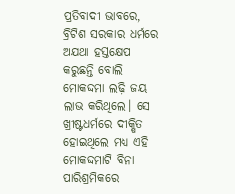ପ୍ରତିବାଦୀ ଭାବରେ, ବ୍ରିଟିଶ ସରକାର ଧର୍ମରେ ଅଯଥା ହସ୍ତକ୍ଷେପ କରୁଛନ୍ତି ବୋଲି ମୋକଦ୍ଦମା ଲଢ଼ି ଜୟ ଲାଭ କରିଥିଲେ। ସେ ଖ୍ରୀଷ୍ଟଧର୍ମରେ ଦୀକ୍ଷିତ ହୋଇଥିଲେ ମଧ୍ୟ ଏହି ମୋକଦ୍ଦମାଟି ବିନା ପାରିଶ୍ରମିକରେ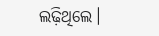ଲଢ଼ିଥିଲେ।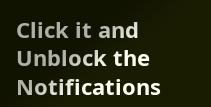Click it and Unblock the Notifications